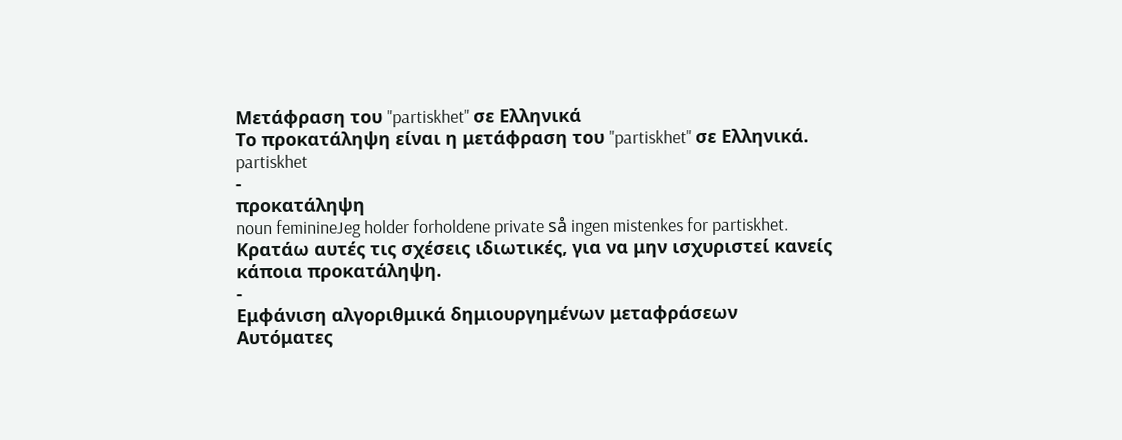Μετάφραση του "partiskhet" σε Ελληνικά
Το προκατάληψη είναι η μετάφραση του "partiskhet" σε Ελληνικά.
partiskhet
-
προκατάληψη
noun feminineJeg holder forholdene private så ingen mistenkes for partiskhet.
Κρατάω αυτές τις σχέσεις ιδιωτικές, για να μην ισχυριστεί κανείς κάποια προκατάληψη.
-
Εμφάνιση αλγοριθμικά δημιουργημένων μεταφράσεων
Αυτόματες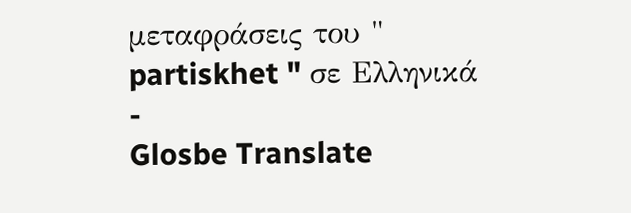μεταφράσεις του " partiskhet " σε Ελληνικά
-
Glosbe Translate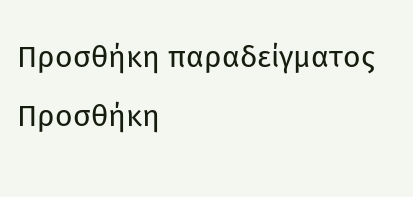Προσθήκη παραδείγματος
Προσθήκη